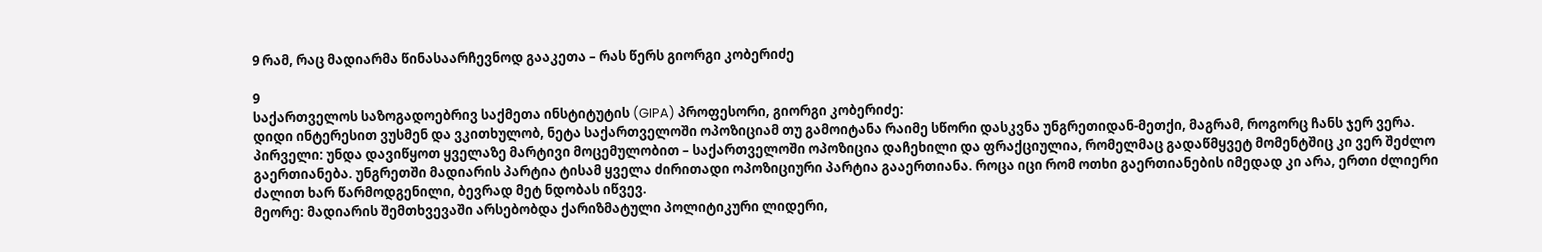9 რამ, რაც მადიარმა წინასაარჩევნოდ გააკეთა – რას წერს გიორგი კობერიძე

9
საქართველოს საზოგადოებრივ საქმეთა ინსტიტუტის (GIPA) პროფესორი, გიორგი კობერიძე:
დიდი ინტერესით ვუსმენ და ვკითხულობ, ნეტა საქართველოში ოპოზიციამ თუ გამოიტანა რაიმე სწორი დასკვნა უნგრეთიდან-მეთქი, მაგრამ, როგორც ჩანს ჯერ ვერა.
პირველი: უნდა დავიწყოთ ყველაზე მარტივი მოცემულობით – საქართველოში ოპოზიცია დაჩეხილი და ფრაქციულია, რომელმაც გადაწმყვეტ მომენტშიც კი ვერ შეძლო გაერთიანება. უნგრეთში მადიარის პარტია ტისამ ყველა ძირითადი ოპოზიციური პარტია გააერთიანა. როცა იცი რომ ოთხი გაერთიანების იმედად კი არა, ერთი ძლიერი ძალით ხარ წარმოდგენილი, ბევრად მეტ ნდობას იწვევ.
მეორე: მადიარის შემთხვევაში არსებობდა ქარიზმატული პოლიტიკური ლიდერი,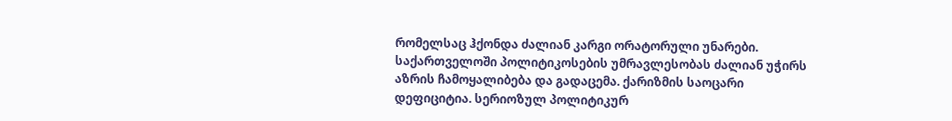რომელსაც ჰქონდა ძალიან კარგი ორატორული უნარები. საქართველოში პოლიტიკოსების უმრავლესობას ძალიან უჭირს აზრის ჩამოყალიბება და გადაცემა. ქარიზმის საოცარი დეფიციტია. სერიოზულ პოლიტიკურ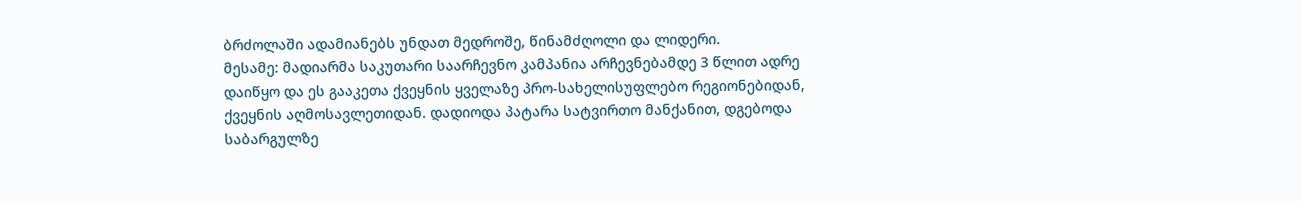ბრძოლაში ადამიანებს უნდათ მედროშე, წინამძღოლი და ლიდერი.
მესამე: მადიარმა საკუთარი საარჩევნო კამპანია არჩევნებამდე 3 წლით ადრე დაიწყო და ეს გააკეთა ქვეყნის ყველაზე პრო-სახელისუფლებო რეგიონებიდან, ქვეყნის აღმოსავლეთიდან. დადიოდა პატარა სატვირთო მანქანით, დგებოდა საბარგულზე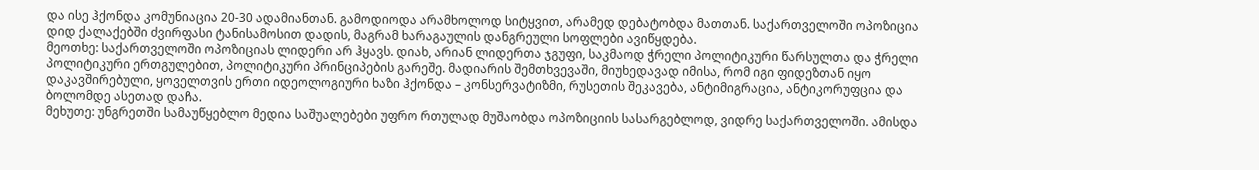და ისე ჰქონდა კომუნიაცია 20-30 ადამიანთან. გამოდიოდა არამხოლოდ სიტყვით, არამედ დებატობდა მათთან. საქართველოში ოპოზიცია დიდ ქალაქებში ძვირფასი ტანისამოსით დადის, მაგრამ ხარაგაულის დანგრეული სოფლები ავიწყდება.
მეოთხე: საქართველოში ოპოზიციას ლიდერი არ ჰყავს. დიახ, არიან ლიდერთა ჯგუფი, საკმაოდ ჭრელი პოლიტიკური წარსულთა და ჭრელი პოლიტიკური ერთგულებით, პოლიტიკური პრინციპების გარეშე. მადიარის შემთხვევაში, მიუხედავად იმისა, რომ იგი ფიდეზთან იყო დაკავშირებული, ყოველთვის ერთი იდეოლოგიური ხაზი ჰქონდა – კონსერვატიზმი, რუსეთის შეკავება, ანტიმიგრაცია, ანტიკორუფცია და ბოლომდე ასეთად დაჩა.
მეხუთე: უნგრეთში სამაუწყებლო მედია საშუალებები უფრო რთულად მუშაობდა ოპოზიციის სასარგებლოდ, ვიდრე საქართველოში. ამისდა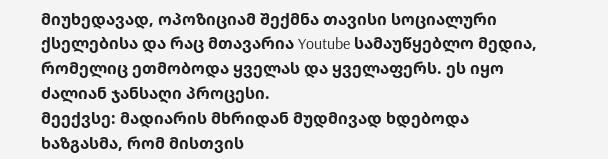მიუხედავად, ოპოზიციამ შექმნა თავისი სოციალური ქსელებისა და რაც მთავარია Youtube სამაუწყებლო მედია, რომელიც ეთმობოდა ყველას და ყველაფერს. ეს იყო ძალიან ჯანსაღი პროცესი.
მეექვსე: მადიარის მხრიდან მუდმივად ხდებოდა ხაზგასმა, რომ მისთვის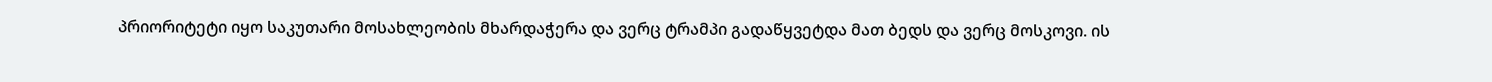პრიორიტეტი იყო საკუთარი მოსახლეობის მხარდაჭერა და ვერც ტრამპი გადაწყვეტდა მათ ბედს და ვერც მოსკოვი. ის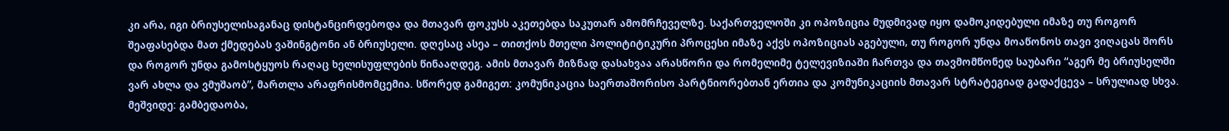კი არა, იგი ბრიუსელისაგანაც დისტანცირდებოდა და მთავარ ფოკუსს აკეთებდა საკუთარ ამომრჩეველზე. საქართველოში კი ოპოზიცია მუდმივად იყო დამოკიდებული იმაზე თუ როგორ შეაფასებდა მათ ქმედებას ვაშინგტონი ან ბრიუსელი. დღესაც ასეა – თითქოს მთელი პოლიტიტიკური პროცესი იმაზე აქვს ოპოზიციას აგებული, თუ როგორ უნდა მოაწონოს თავი ვიღაცას შორს და როგორ უნდა გამოსტყუოს რაღაც ხელისუფლების წინააღდეგ. ამის მთავარ მიზნად დასახვაა არასწორი და რომელიმე ტელევიზიაში ჩართვა და თავმომწონედ საუბარი “აგერ მე ბრიუსელში ვარ ახლა და ვმუშაობ”, მართლა არაფრისმომცემია. სწორედ გამიგეთ: კომუნიკაცია საერთაშორისო პარტნიორებთან ერთია და კომუნიკაციის მთავარ სტრატეგიად გადაქცევა – სრულიად სხვა.
მეშვიდე: გამბედაობა,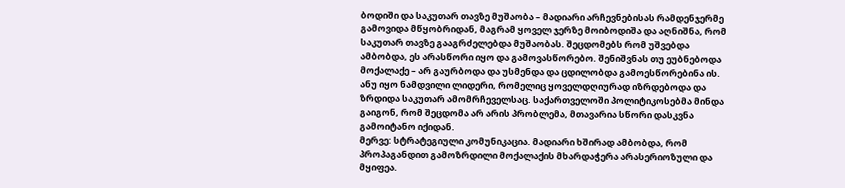ბოდიში და საკუთარ თავზე მუშაობა – მადიარი არჩევნებისას რამდენჯერმე გამოვიდა მწყობრიდან, მაგრამ ყოველ ჯერზე მოიბოდიშა და აღნიშნა, რომ საკუთარ თავზე გააგრძელებდა მუშაობას. შეცდომებს რომ უშვებდა ამბობდა, ეს არასწორი იყო და გამოვასწორებო. შენიშვნას თუ ეუბნებოდა მოქალაქე – არ გაურბოდა და უსმენდა და ცდილობდა გამოესწორებინა ის. ანუ იყო ნამდვილი ლიდერი, რომელიც ყოველდღიურად იზრდებოდა და ზრდიდა საკუთარ ამომრჩეველსაც. საქართველოში პოლიტიკოსებმა მინდა გაიგონ, რომ შეცდომა არ არის პრობლემა, მთავარია სწორი დასკვნა გამოიტანო იქიდან.
მერვე: სტრატეგიული კომუნიკაცია. მადიარი ხშირად ამბობდა, რომ პროპაგანდით გამოზრდილი მოქალაქის მხარდაჭერა არასერიოზული და მყიფეა.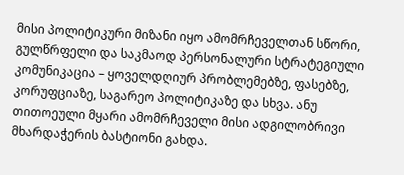მისი პოლიტიკური მიზანი იყო ამომრჩეველთან სწორი, გულწრფელი და საკმაოდ პერსონალური სტრატეგიული კომუნიკაცია – ყოველდღიურ პრობლემებზე, ფასებზე, კორუფციაზე, საგარეო პოლიტიკაზე და სხვა. ანუ თითოეული მყარი ამომრჩეველი მისი ადგილობრივი მხარდაჭერის ბასტიონი გახდა.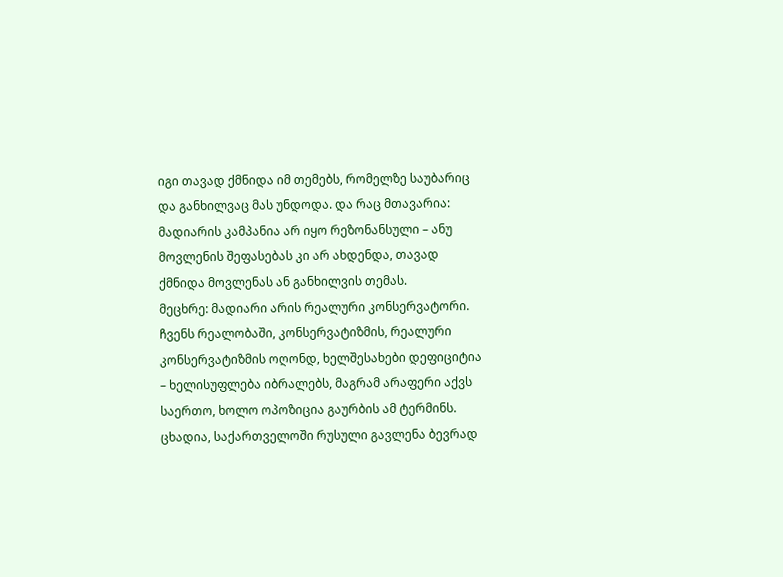იგი თავად ქმნიდა იმ თემებს, რომელზე საუბარიც და განხილვაც მას უნდოდა. და რაც მთავარია: მადიარის კამპანია არ იყო რეზონანსული – ანუ მოვლენის შეფასებას კი არ ახდენდა, თავად ქმნიდა მოვლენას ან განხილვის თემას.
მეცხრე: მადიარი არის რეალური კონსერვატორი. ჩვენს რეალობაში, კონსერვატიზმის, რეალური კონსერვატიზმის ოღონდ, ხელშესახები დეფიციტია – ხელისუფლება იბრალებს, მაგრამ არაფერი აქვს საერთო, ხოლო ოპოზიცია გაურბის ამ ტერმინს.
ცხადია, საქართველოში რუსული გავლენა ბევრად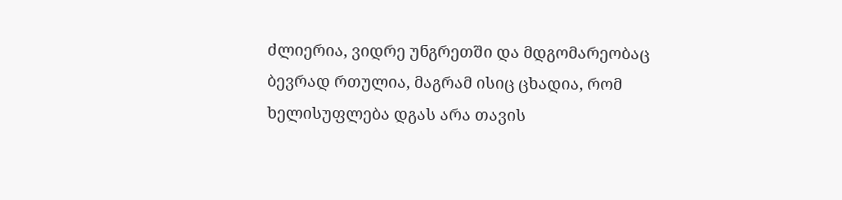ძლიერია, ვიდრე უნგრეთში და მდგომარეობაც ბევრად რთულია, მაგრამ ისიც ცხადია, რომ ხელისუფლება დგას არა თავის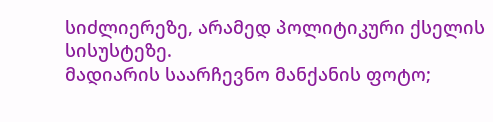სიძლიერეზე, არამედ პოლიტიკური ქსელის სისუსტეზე.
მადიარის საარჩევნო მანქანის ფოტო;